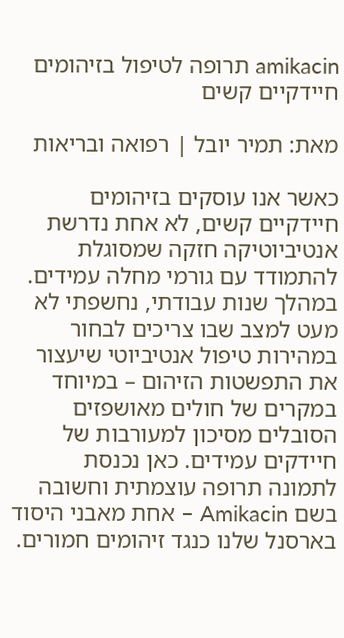amikacin תרופה לטיפול בזיהומים חיידקיים קשים

מאת: תמיר יובל | רפואה ובריאות

כאשר אנו עוסקים בזיהומים חיידקיים קשים, לא אחת נדרשת אנטיביוטיקה חזקה שמסוגלת להתמודד עם גורמי מחלה עמידים. במהלך שנות עבודתי, נחשפתי לא מעט למצב שבו צריכים לבחור במהירות טיפול אנטיביוטי שיעצור את התפשטות הזיהום – במיוחד במקרים של חולים מאושפזים הסובלים מסיכון למעורבות של חיידקים עמידים. כאן נכנסת לתמונה תרופה עוצמתית וחשובה בשם Amikacin – אחת מאבני היסוד בארסנל שלנו כנגד זיהומים חמורים.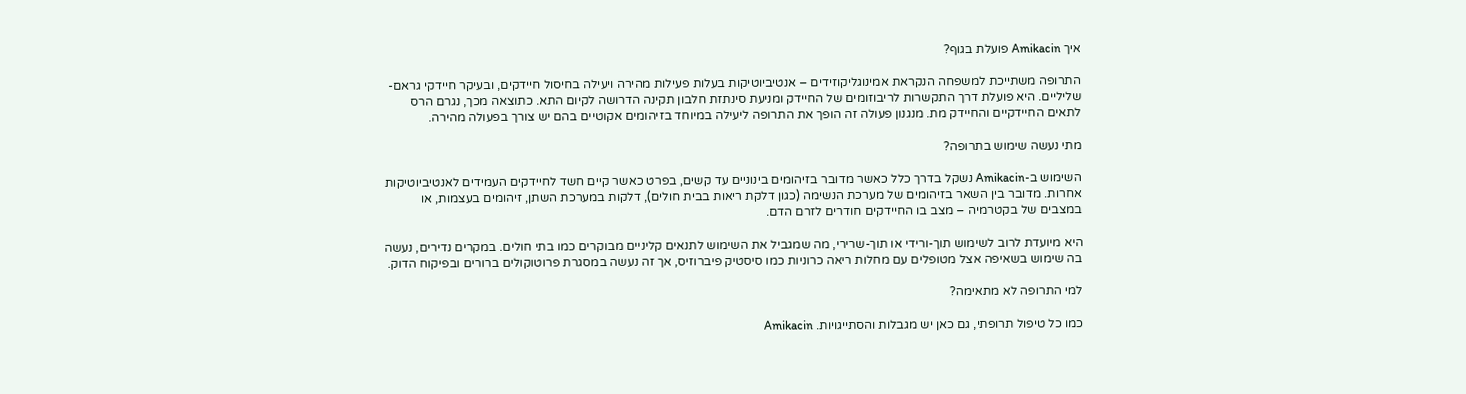איך Amikacin פועלת בגוף?

התרופה משתייכת למשפחה הנקראת אמינוגליקוזידים – אנטיביוטיקות בעלות פעילות מהירה ויעילה בחיסול חיידקים, ובעיקר חיידקי גראם-שליליים. היא פועלת דרך התקשרות לריבוזומים של החיידק ומניעת סינתזת חלבון תקינה הדרושה לקיום התא. כתוצאה מכך, נגרם הרס לתאים החיידקיים והחיידק מת. מנגנון פעולה זה הופך את התרופה ליעילה במיוחד בזיהומים אקוטיים בהם יש צורך בפעולה מהירה.

מתי נעשה שימוש בתרופה?

השימוש ב-Amikacin נשקל בדרך כלל כאשר מדובר בזיהומים בינוניים עד קשים, בפרט כאשר קיים חשד לחיידקים העמידים לאנטיביוטיקות אחרות. מדובר בין השאר בזיהומים של מערכת הנשימה (כגון דלקת ריאות בבית חולים), דלקות במערכת השתן, זיהומים בעצמות, או במצבים של בקטרמיה – מצב בו החיידקים חודרים לזרם הדם.

היא מיועדת לרוב לשימוש תוך-ורידי או תוך-שרירי, מה שמגביל את השימוש לתנאים קליניים מבוקרים כמו בתי חולים. במקרים נדירים, נעשה בה שימוש בשאיפה אצל מטופלים עם מחלות ריאה כרוניות כמו סיסטיק פיברוזיס, אך זה נעשה במסגרת פרוטוקולים ברורים ובפיקוח הדוק.

למי התרופה לא מתאימה?

כמו כל טיפול תרופתי, גם כאן יש מגבלות והסתייגויות. Amikacin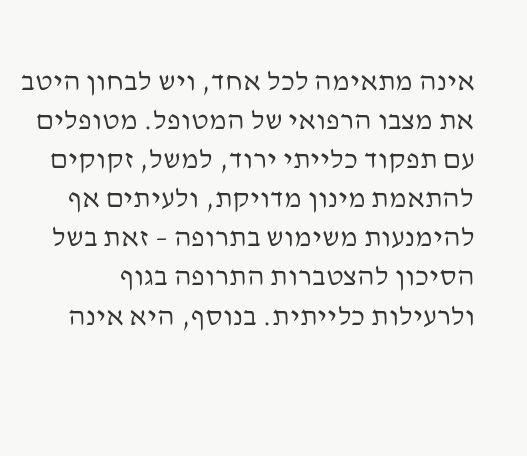אינה מתאימה לכל אחד, ויש לבחון היטב את מצבו הרפואי של המטופל. מטופלים עם תפקוד כלייתי ירוד, למשל, זקוקים להתאמת מינון מדויקת, ולעיתים אף להימנעות משימוש בתרופה – זאת בשל הסיכון להצטברות התרופה בגוף ולרעילות כלייתית. בנוסף, היא אינה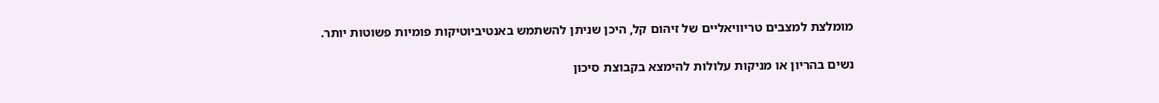מומלצת למצבים טריוויאליים של זיהום קל, היכן שניתן להשתמש באנטיביוטיקות פומיות פשוטות יותר.

נשים בהריון או מניקות עלולות להימצא בקבוצת סיכון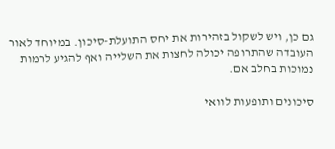גם כן, ויש לשקול בזהירות את יחס התועלת-סיכון. במיוחד לאור העובדה שהתרופה יכולה לחצות את השלייה ואף להגיע לרמות נמוכות בחלב אם.

סיכונים ותופעות לוואי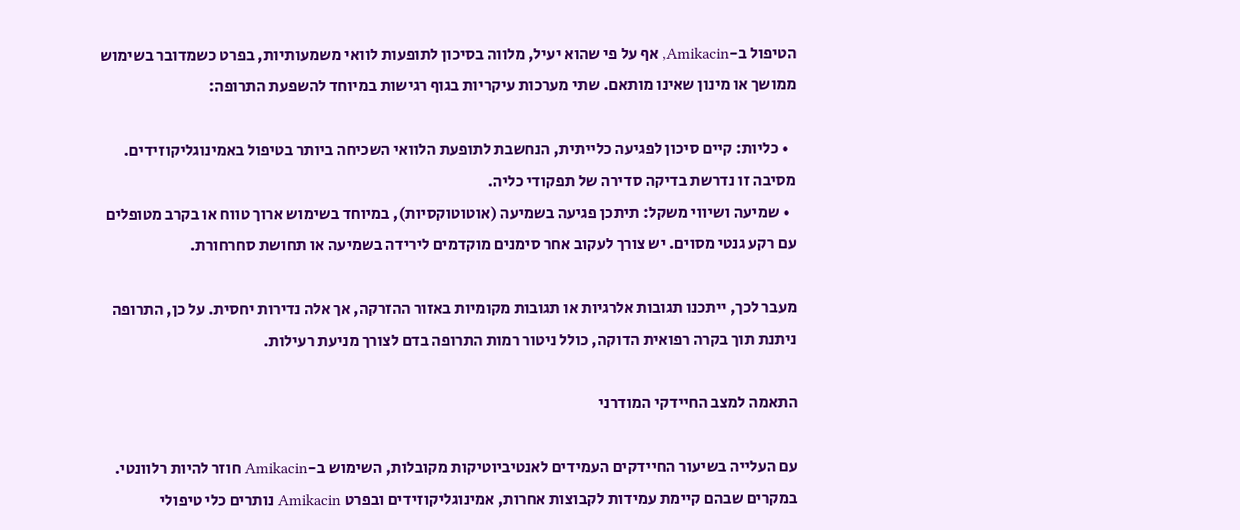הטיפול ב-Amikacin, אף על פי שהוא יעיל, מלווה בסיכון לתופעות לוואי משמעותיות, בפרט כשמדובר בשימוש ממושך או מינון שאינו מותאם. שתי מערכות עיקריות בגוף רגישות במיוחד להשפעת התרופה:

  • כליות: קיים סיכון לפגיעה כלייתית, הנחשבת לתופעת הלוואי השכיחה ביותר בטיפול באמינוגליקוזידים. מסיבה זו נדרשת בדיקה סדירה של תפקודי כליה.
  • שמיעה ושיווי משקל: תיתכן פגיעה בשמיעה (אוטוטוקסיות), במיוחד בשימוש ארוך טווח או בקרב מטופלים עם רקע גנטי מסוים. יש צורך לעקוב אחר סימנים מוקדמים לירידה בשמיעה או תחושת סחרחורת.

מעבר לכך, ייתכנו תגובות אלרגיות או תגובות מקומיות באזור ההזרקה, אך אלה נדירות יחסית. על כן, התרופה ניתנת תוך בקרה רפואית הדוקה, כולל ניטור רמות התרופה בדם לצורך מניעת רעילות.

התאמה למצב החיידקי המודרני

עם העלייה בשיעור החיידקים העמידים לאנטיביוטיקות מקובלות, השימוש ב-Amikacin חוזר להיות רלוונטי. במקרים שבהם קיימת עמידות לקבוצות אחרות, אמינוגליקוזידים ובפרט Amikacin נותרים כלי טיפולי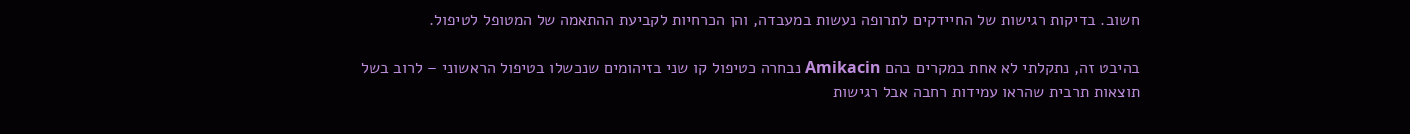חשוב. בדיקות רגישות של החיידקים לתרופה נעשות במעבדה, והן הכרחיות לקביעת ההתאמה של המטופל לטיפול.

בהיבט זה, נתקלתי לא אחת במקרים בהם Amikacin נבחרה כטיפול קו שני בזיהומים שנכשלו בטיפול הראשוני – לרוב בשל תוצאות תרבית שהראו עמידות רחבה אבל רגישות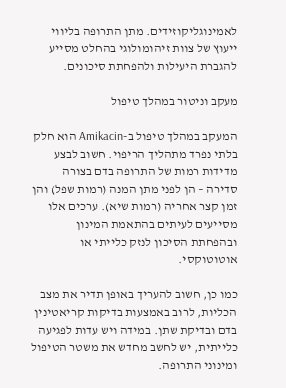לאמינוגליקוזידים. מתן התרופה בליווי ייעוץ של צוות זיהומולוגי בהחלט מסייע להגברת היעילות ולהפחתת סיכונים.

מעקב וניטור במהלך טיפול

המעקב במהלך טיפול ב-Amikacin הוא חלק בלתי נפרד מתהליך הריפוי. חשוב לבצע מדידות רמות של התרופה בדם בצורה סדירה – הן לפני מתן המנה (רמות שפל) והן זמן קצר אחריה (רמות שיא). ערכים אלו מסייעים לעיתים בהתאמת המינון ובהפחתת הסיכון לנזק כלייתי או אוטוטוקסי.

כמו כן, חשוב להעריך באופן תדיר את מצב הכליות, לרוב באמצעות בדיקות קריאטינין בדם ובדיקת שתן. במידה ויש עדות לפגיעה כלייתית, יש לחשב מחדש את משטר הטיפול ומינוני התרופה.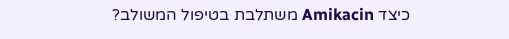כיצד Amikacin משתלבת בטיפול המשולב?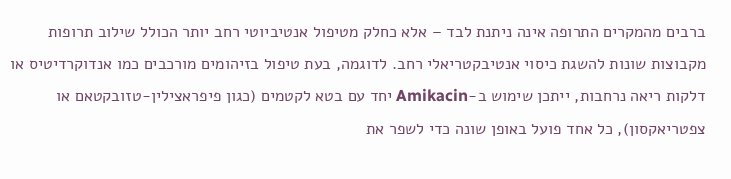ברבים מהמקרים התרופה אינה ניתנת לבד – אלא כחלק מטיפול אנטיביוטי רחב יותר הכולל שילוב תרופות מקבוצות שונות להשגת כיסוי אנטיבקטריאלי רחב. לדוגמה, בעת טיפול בזיהומים מורכבים כמו אנדוקרדיטיס או דלקות ריאה נרחבות, ייתכן שימוש ב-Amikacin יחד עם בטא לקטמים (כגון פיפראצילין-טזובקטאם או צפטריאקסון), כל אחד פועל באופן שונה כדי לשפר את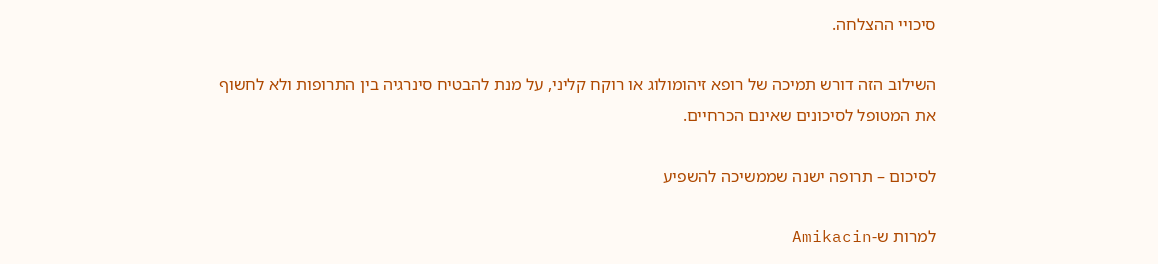סיכויי ההצלחה.

השילוב הזה דורש תמיכה של רופא זיהומולוג או רוקח קליני, על מנת להבטיח סינרגיה בין התרופות ולא לחשוף את המטופל לסיכונים שאינם הכרחיים.

לסיכום – תרופה ישנה שממשיכה להשפיע

למרות ש-Amikacin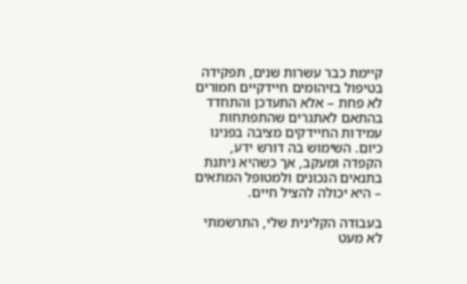קיימת כבר עשרות שנים, תפקידה בטיפול בזיהומים חיידקיים חמורים לא פחת – אלא התעדכן והתחדד בהתאם לאתגרים שהתפתחות עמידות החיידקים מציבה בפנינו כיום. השימוש בה דורש ידע, הקפדה ומעקב, אך כשהיא ניתנת בתנאים הנכונים ולמטופל המתאים – היא יכולה להציל חיים.

בעבודה הקלינית שלי, התרשמתי לא מעט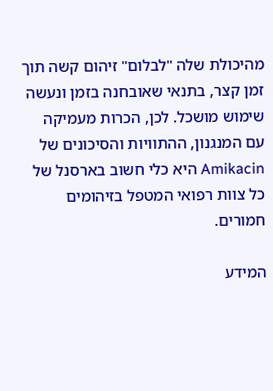מהיכולת שלה "לבלום" זיהום קשה תוך זמן קצר, בתנאי שאובחנה בזמן ונעשה שימוש מושכל. לכן, הכרות מעמיקה עם המנגנון, ההתוויות והסיכונים של Amikacin היא כלי חשוב בארסנל של כל צוות רפואי המטפל בזיהומים חמורים.

המידע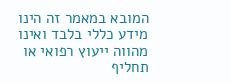המובא במאמר זה הינו מידע כללי בלבד ואינו מהווה ייעוץ רפואי או תחליף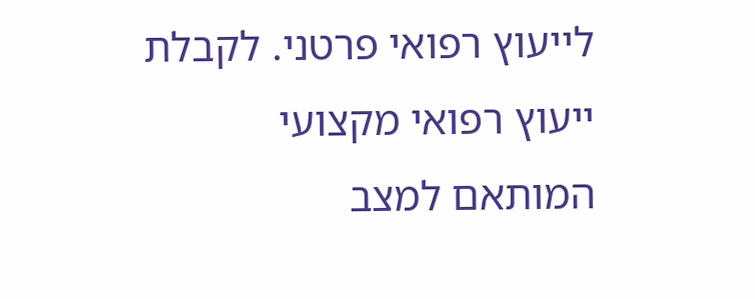לייעוץ רפואי פרטני. לקבלת ייעוץ רפואי מקצועי המותאם למצב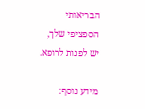הבריאותי הספציפי שלך, יש לפנות לרופא.

מידע נוסף: